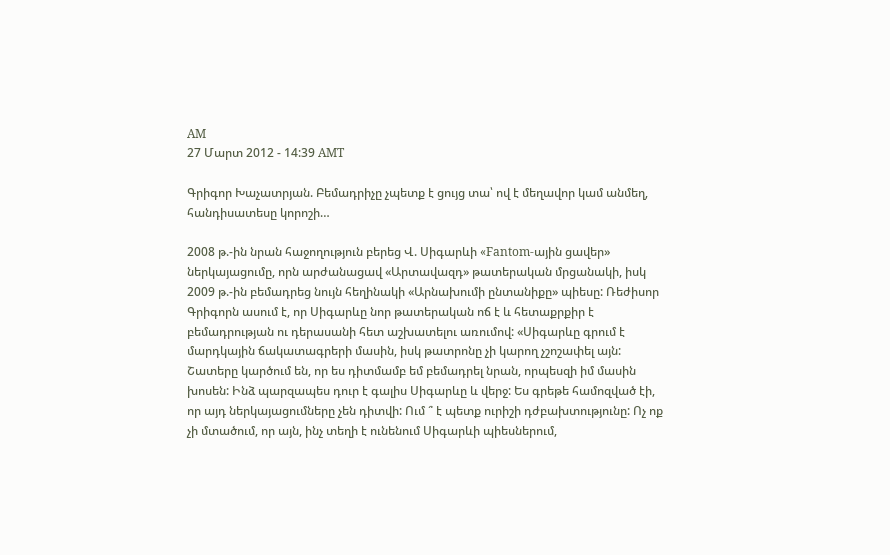AM
27 Մարտ 2012 - 14:39 AMT

Գրիգոր Խաչատրյան. Բեմադրիչը չպետք է ցույց տա՝ ով է մեղավոր կամ անմեղ, հանդիսատեսը կորոշի…

2008 թ.-ին նրան հաջողություն բերեց Վ. Սիգարևի «Fantom-ային ցավեր» ներկայացումը, որն արժանացավ «Արտավազդ» թատերական մրցանակի, իսկ 2009 թ.-ին բեմադրեց նույն հեղինակի «Արնախումի ընտանիքը» պիեսը: Ռեժիսոր Գրիգորն ասում է, որ Սիգարևը նոր թատերական ոճ է և հետաքրքիր է բեմադրության ու դերասանի հետ աշխատելու առումով: «Սիգարևը գրում է մարդկային ճակատագրերի մասին, իսկ թատրոնը չի կարող չշոշափել այն: Շատերը կարծում են, որ ես դիտմամբ եմ բեմադրել նրան, որպեսզի իմ մասին խոսեն: Ինձ պարզապես դուր է գալիս Սիգարևը և վերջ: Ես գրեթե համոզված էի, որ այդ ներկայացումները չեն դիտվի: Ում ՞ է պետք ուրիշի դժբախտությունը: Ոչ ոք չի մտածում, որ այն, ինչ տեղի է ունենում Սիգարևի պիեսներում,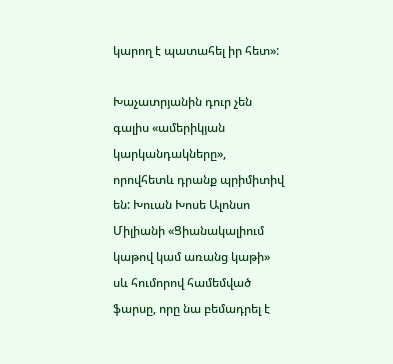կարող է պատահել իր հետ»:

Խաչատրյանին դուր չեն գալիս «ամերիկյան կարկանդակները», որովհետև դրանք պրիմիտիվ են: Խուան Խոսե Ալոնսո Միլիանի «Ցիանակալիում կաթով կամ առանց կաթի» սև հումորով համեմված ֆարսը, որը նա բեմադրել է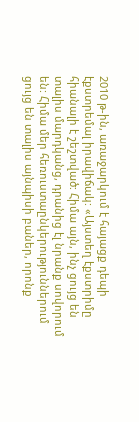2010 թ-ին, առաջարկում է հայացք դեպի էքստրեմալ իրավիճակ: «Այստեղ էքստրիմը հիանալի է շեշտված: Հիմա այն, ինչ ցույց են տալիս մարդկանց, դրանից էլ նրանք սովորում են: Հիմա մեր հեռուստաընկերություններում ցույց են տալիս այնպիսի բաներ, որոնք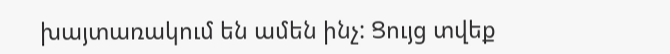խայտառակում են ամեն ինչ: Ցույց տվեք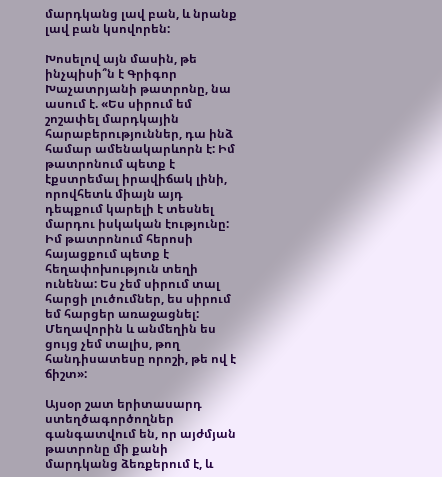մարդկանց լավ բան, և նրանք լավ բան կսովորեն:

Խոսելով այն մասին, թե ինչպիսի՞ն է Գրիգոր Խաչատրյանի թատրոնը, նա ասում է. «Ես սիրում եմ շոշափել մարդկային հարաբերություններ, դա ինձ համար ամենակարևորն է: Իմ թատրոնում պետք է էքստրեմալ իրավիճակ լինի, որովհետև միայն այդ դեպքում կարելի է տեսնել մարդու իսկական էությունը: Իմ թատրոնում հերոսի հայացքում պետք է հեղափոխություն տեղի ունենա: Ես չեմ սիրում տալ հարցի լուծումներ, ես սիրում եմ հարցեր առաջացնել: Մեղավորին և անմեղին ես ցույց չեմ տալիս, թող հանդիսատեսը որոշի, թե ով է ճիշտ»:

Այսօր շատ երիտասարդ ստեղծագործողներ գանգատվում են, որ այժմյան թատրոնը մի քանի մարդկանց ձեռքերում է, և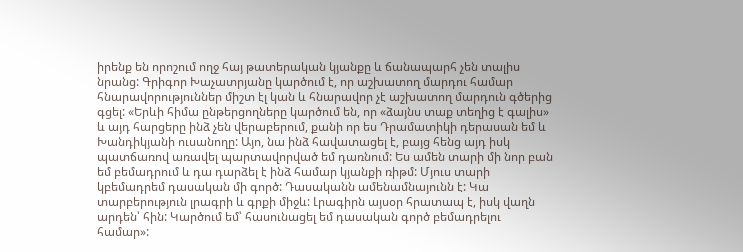իրենք են որոշում ողջ հայ թատերական կյանքը և ճանապարհ չեն տալիս նրանց: Գրիգոր Խաչատրյանը կարծում է, որ աշխատող մարդու համար հնարավորություններ միշտ էլ կան և հնարավոր չէ աշխատող մարդուն գծերից գցել: «Երևի հիմա ընթերցողները կարծում են, որ «ձայնս տաք տեղից է գալիս» և այդ հարցերը ինձ չեն վերաբերում, քանի որ ես Դրամատիկի դերասան եմ և Խանդիկյանի ուսանողը: Այո, նա ինձ հավատացել է, բայց հենց այդ իսկ պատճառով առավել պարտավորված եմ դառնում: Ես ամեն տարի մի նոր բան եմ բեմադրում և դա դարձել է ինձ համար կյանքի ռիթմ: Մյուս տարի կբեմադրեմ դասական մի գործ: Դասականն ամենամնայունն է: Կա տարբերություն լրագրի և գրքի միջև: Լրագիրն այսօր հրատապ է, իսկ վաղն արդեն՝ հին: Կարծում եմ՝ հասունացել եմ դասական գործ բեմադրելու համար»: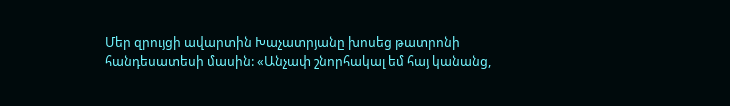Մեր զրույցի ավարտին Խաչատրյանը խոսեց թատրոնի հանդեսատեսի մասին: «Անչափ շնորհակալ եմ հայ կանանց,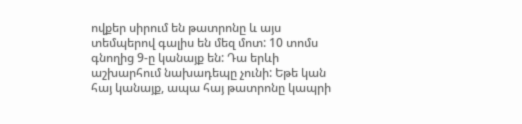ովքեր սիրում են թատրոնը և այս տեմպերով գալիս են մեզ մոտ: 10 տոմս գնողից 9-ը կանայք են: Դա երևի աշխարհում նախադեպը չունի: Եթե կան հայ կանայք, ապա հայ թատրոնը կապրի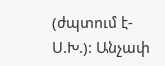(ժպտում է-Ս.Խ.): Անչափ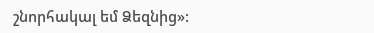շնորհակալ եմ Ձեզնից»: